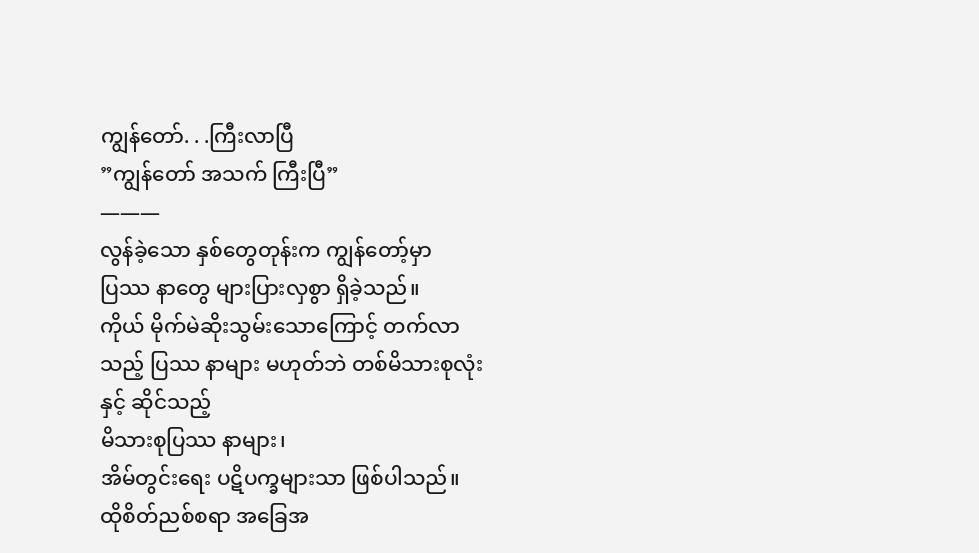ကျွန်တော်. . .ကြီးလာပြီ
”ကျွန်တော် အသက် ကြီးပြီ”
———
လွန်ခဲ့သော နှစ်တွေတုန်းက ကျွန်တော့်မှာ
ပြဿ နာတွေ များပြားလှစွာ ရှိခဲ့သည်။
ကိုယ် မိုက်မဲဆိုးသွမ်းသောကြောင့် တက်လာသည့် ပြဿ နာများ မဟုတ်ဘဲ တစ်မိသားစုလုံးနှင့် ဆိုင်သည့်
မိသားစုပြဿ နာများ၊
အိမ်တွင်းရေး ပဋိပက္ခများသာ ဖြစ်ပါသည်။
ထိုစိတ်ညစ်စရာ အခြေအ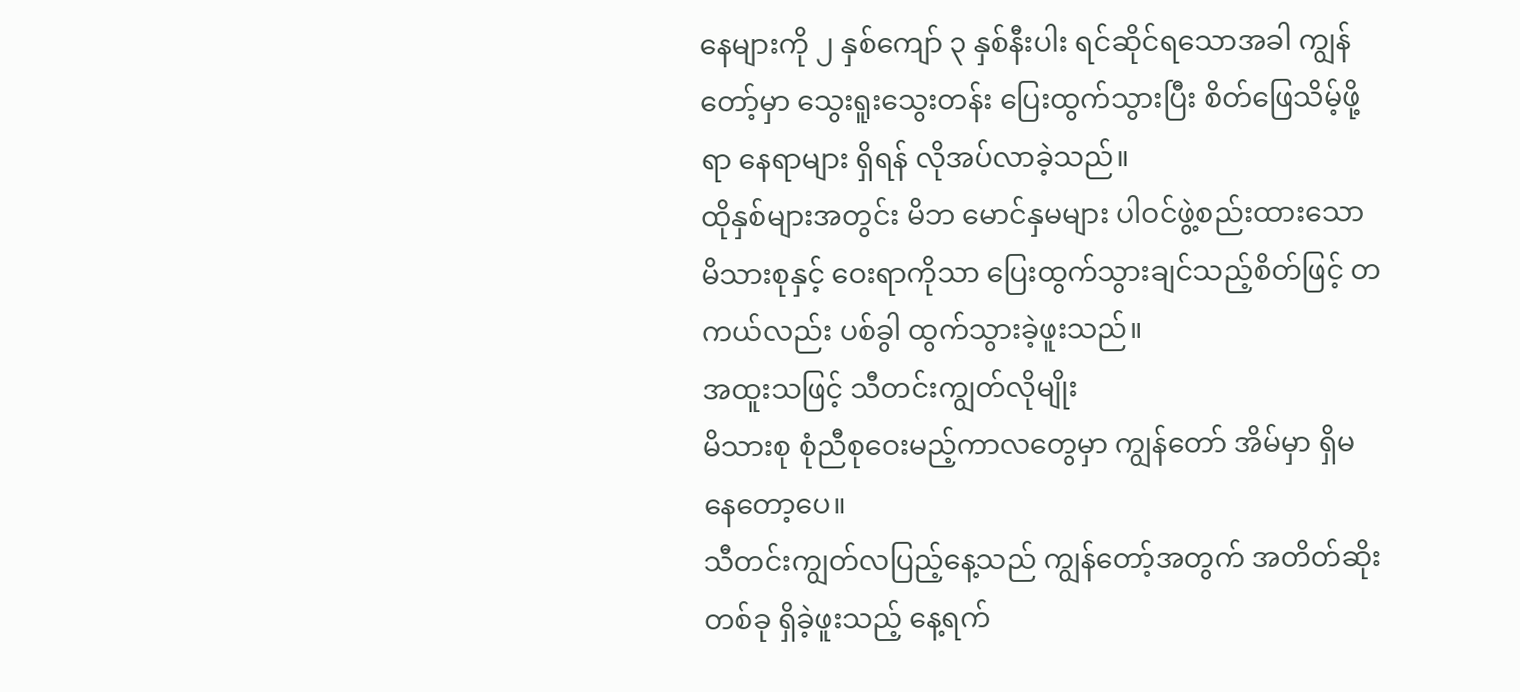နေများကို ၂ နှစ်ကျော် ၃ နှစ်နီးပါး ရင်ဆိုင်ရသောအခါ ကျွန်တော့်မှာ သွေးရူးသွေးတန်း ပြေးထွက်သွားပြီး စိတ်ဖြေသိမ့်ဖို့ရာ နေရာများ ရှိရန် လိုအပ်လာခဲ့သည်။
ထိုနှစ်များအတွင်း မိဘ မောင်နှမများ ပါဝင်ဖွဲ့စည်းထားသော မိသားစုနှင့် ဝေးရာကိုသာ ပြေးထွက်သွားချင်သည့်စိတ်ဖြင့် တကယ်လည်း ပစ်ခွါ ထွက်သွားခဲ့ဖူးသည်။
အထူးသဖြင့် သီတင်းကျွတ်လိုမျိုး
မိသားစု စုံညီစုဝေးမည့်ကာလတွေမှာ ကျွန်တော် အိမ်မှာ ရှိမနေတော့ပေ။
သီတင်းကျွတ်လပြည့်နေ့သည် ကျွန်တော့်အတွက် အတိတ်ဆိုးတစ်ခု ရှိခဲ့ဖူးသည့် နေ့ရက်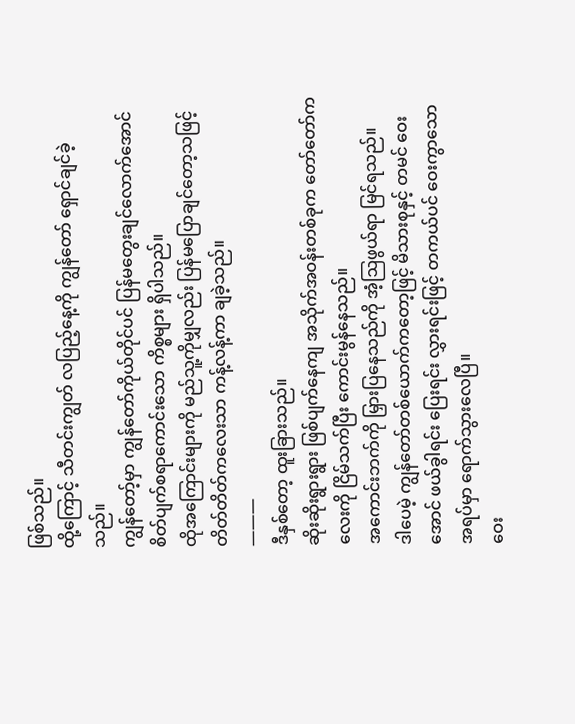ဖြစ်သည်။
ထို့ကြောင့် သီတင်းကျွတ် လပြည့်နေ့ကို ကျွန်တော် ရှောင်ချင်ခဲ့သည်။
ကျွန်တော့်မှာ ကျွန်တော်ကိုယ်တိုင်ပင် ပြန်မတွေးချင်လောက်အောင် စိတ်ပျက်စရာကောင်းသော ကိစ္စများ ရှိပါသည်။
ထိုအကြောင်းများကို မည်သူ့ကိုမျှလည်း ပြန်မပြောချင်တော့သဖြင့် တိတ်တိတ်ကလေးသာ ကန့်လန့်ကာ ချခဲ့သည်။
———
ဒီနှစ်တော့ ထူးခြားသည်။
ဆိုးဆိုးရွားရွား ဖြစ်ပျက်နေကျ အသိုက်အဝန်းတစ်ခုက တော်တော်ကလေးကို ငြိမ်သက်ပြီး ကောင်းမွန်နေသည်။
အကောင်းဘက်ကို မြှားပြနေသည်ကို အံ့ဩဖွယ်ရာ မြင်ရသည်။
ဒါပေမဲ့ ကျွန်တော်တစ်ယောက်ကတော့ဖြင့် မိသားစုနှင့် တမင် ဝေးအောင် ဖယ်ခွါရင်း ပြေးရင်း လွှားရင်းဖြင့် တကယ်ပင် ဝေးကွာသောအရပ်မှာ ရောက်သွားလေပြီ။
ဝေး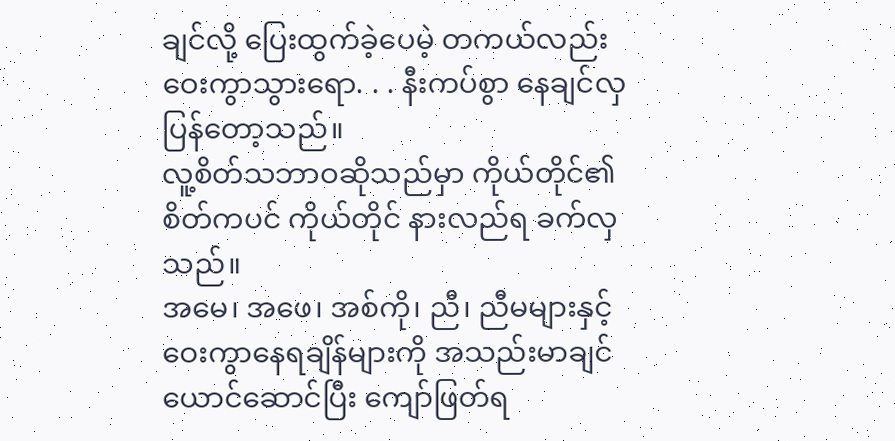ချင်လို့ ပြေးထွက်ခဲ့ပေမဲ့ တကယ်လည်း ဝေးကွာသွားရော. . . နီးကပ်စွာ နေချင်လှပြန်တော့သည်။
လူ့စိတ်သဘာဝဆိုသည်မှာ ကိုယ်တိုင်၏စိတ်ကပင် ကိုယ်တိုင် နားလည်ရ ခက်လှသည်။
အမေ၊ အဖေ၊ အစ်ကို၊ ညီ၊ ညီမများနှင့် ဝေးကွာနေရချိန်များကို အသည်းမာချင်ယောင်ဆောင်ပြီး ကျော်ဖြတ်ရ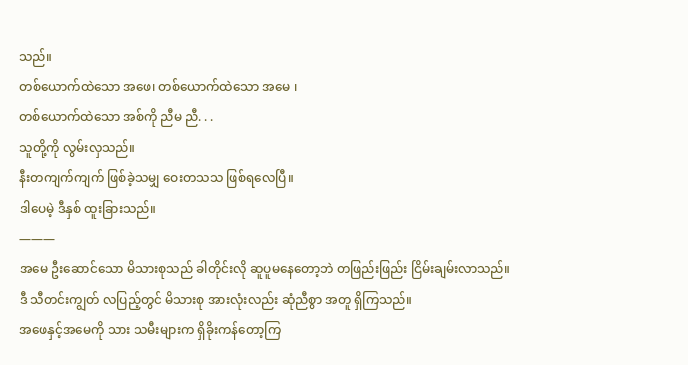သည်။
တစ်ယောက်ထဲသော အဖေ၊ တစ်ယောက်ထဲသော အမေ ၊
တစ်ယောက်ထဲသော အစ်ကို ညီမ ညီ. . .
သူတို့ကို လွမ်းလှသည်။
နီးတကျက်ကျက် ဖြစ်ခဲ့သမျှ ဝေးတသသ ဖြစ်ရလေပြီ။
ဒါပေမဲ့ ဒီနှစ် ထူးခြားသည်။
———
အမေ ဦးဆောင်သော မိသားစုသည် ခါတိုင်းလို ဆူပူမနေတော့ဘဲ တဖြည်းဖြည်း ငြိမ်းချမ်းလာသည်။
ဒီ သီတင်းကျွတ် လပြည့်တွင် မိသားစု အားလုံးလည်း ဆုံညီစွာ အတူ ရှိကြသည်။
အဖေနှင့်အမေကို သား သမီးများက ရှိခိုးကန်တော့ကြ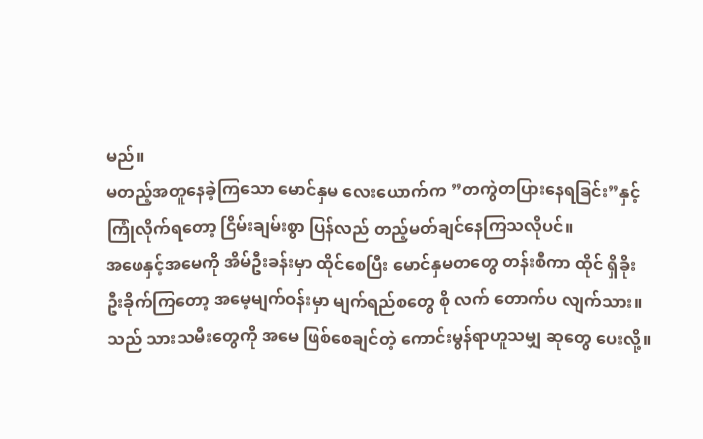မည်။
မတည့်အတူနေခဲ့ကြသော မောင်နှမ လေးယောက်က ”တကွဲတပြားနေရခြင်း”နှင့် ကြုံလိုက်ရတော့ ငြိမ်းချမ်းစွာ ပြန်လည် တည့်မတ်ချင်နေကြသလိုပင်။
အဖေနှင့်အမေကို အိမ်ဦးခန်းမှာ ထိုင်စေပြီး မောင်နှမတတွေ တန်းစီကာ ထိုင် ရှိခိုး ဦးခိုက်ကြတော့ အမေ့မျက်ဝန်းမှာ မျက်ရည်စတွေ စို လက် တောက်ပ လျက်သား။ သည် သားသမီးတွေကို အမေ ဖြစ်စေချင်တဲ့ ကောင်းမွန်ရာဟူသမျှ ဆုတွေ ပေးလို့။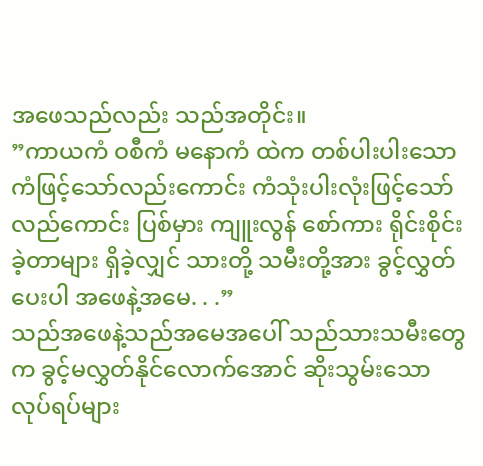အဖေသည်လည်း သည်အတိုင်း။
”ကာယကံ ဝစီကံ မနောကံ ထဲက တစ်ပါးပါးသော ကံဖြင့်သော်လည်းကောင်း ကံသုံးပါးလုံးဖြင့်သော်လည်ကောင်း ပြစ်မှား ကျူးလွန် စော်ကား ရိုင်းစိုင်းခဲ့တာများ ရှိခဲ့လျှင် သားတို့ သမီးတို့အား ခွင့်လွှတ် ပေးပါ အဖေနဲ့အမေ. . .”
သည်အဖေနဲ့သည်အမေအပေါ် သည်သားသမီးတွေက ခွင့်မလွှတ်နိုင်လောက်အောင် ဆိုးသွမ်းသော လုပ်ရပ်များ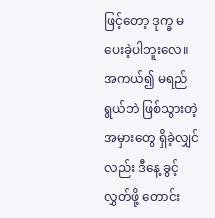ဖြင့်တော့ ဒုက္ခ မပေးခဲ့ပါဘူးလေ။
အကယ်၍ မရည်ရွယ်ဘဲ ဖြစ်သွားတဲ့အမှားတွေ ရှိခဲ့လျှင်လည်း ဒီနေ့ ခွင့်လွှတ်ဖို့ တောင်း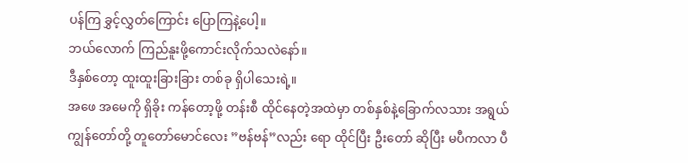ပန်ကြ ခွှင့်လွှတ်ကြောင်း ပြောကြနဲ့ပေါ့။
ဘယ်လောက် ကြည်နူးဖို့ကောင်းလိုက်သလဲနော်။
ဒီနှစ်တော့ ထူးထူးခြားခြား တစ်ခု ရှိပါသေးရဲ့။
အဖေ အမေကို ရှိခိုး ကန်တော့ဖို့ တန်းစီ ထိုင်နေတဲ့အထဲမှာ တစ်နှစ်နဲ့ခြောက်လသား အရွယ် ကျွန်တော်တို့ တူတော်မောင်လေး ”ဗန်ဗန်”လည်း ရော ထိုင်ပြီး ဦးတော် ဆိုပြီး မပီကလာ ပီ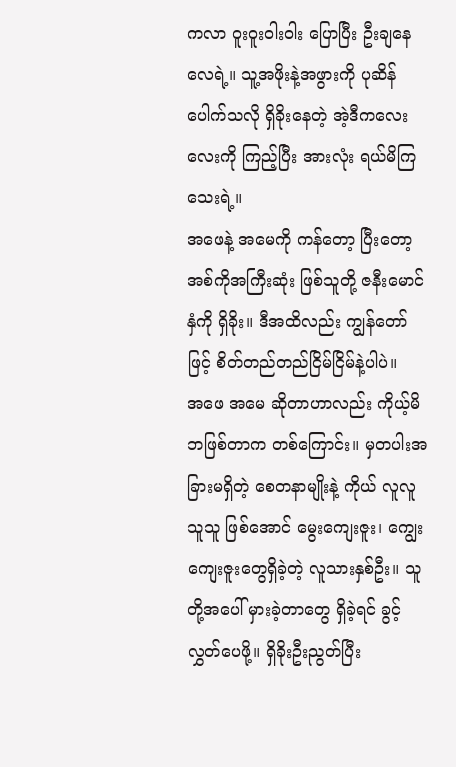ကလာ ဝူးဝူးဝါးဝါး ပြောပြီး ဦးချနေလေရဲ့။ သူ့အဖိုးနဲ့အဖွားကို ပုဆိန်ပေါက်သလို ရှိခိုးနေတဲ့ အဲ့ဒီကလေးလေးကို ကြည့်ပြီး အားလုံး ရယ်မိကြသေးရဲ့။
အဖေနဲ့ အမေကို ကန်တော့ ပြီးတော့ အစ်ကိုအကြီးဆုံး ဖြစ်သူတို့ ဇနီးမောင်နှံကို ရှိခိုး။ ဒီအထိလည်း ကျွန်တော်ဖြင့် စိတ်တည်တည်ငြိမ်ငြိမ်နဲ့ပါပဲ။
အဖေ အမေ ဆိုတာဟာလည်း ကိုယ့်မိဘဖြစ်တာက တစ်ကြောင်း။ မှတပါးအခြားမရှိတဲ့ စေတနာမျိုးနဲ့ ကိုယ် လူလူသူသူ ဖြစ်အောင် မွေးကျေးဇူး၊ ကျွေးကျေးဇူးတွေရှိခဲ့တဲ့ လူသားနှစ်ဦး။ သူတို့အပေါ် မှားခဲ့တာတွေ ရှိခဲ့ရင် ခွင့်လွှတ်ပေဖို့။ ရှိခိုးဦးညွတ်ပြီး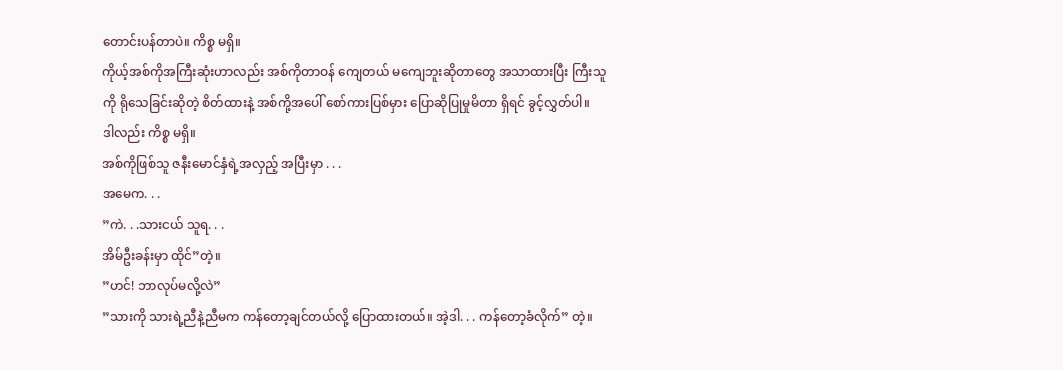တောင်းပန်တာပဲ။ ကိစ္စ မရှိ။
ကိုယ့်အစ်ကိုအကြီးဆုံးဟာလည်း အစ်ကိုတာဝန် ကျေတယ် မကျေဘူးဆိုတာတွေ အသာထားပြီး ကြီးသူကို ရိုသေခြင်းဆိုတဲ့ စိတ်ထားနဲ့ အစ်ကို့အပေါ် စော်ကားပြစ်မှား ပြောဆိုပြုမှုမိတာ ရှိရင် ခွင့်လွှတ်ပါ။
ဒါလည်း ကိစ္စ မရှိ။
အစ်ကိုဖြစ်သူ ဇနီးမောင်နှံရဲ့အလှည့် အပြီးမှာ . . .
အမေက. . .
”ကဲ. . .သားငယ် သူရ. . .
အိမ်ဦးခန်းမှာ ထိုင်”တဲ့။
”ဟင်! ဘာလုပ်မလို့လဲ”
”သားကို သားရဲ့ညီနဲ့ညီမက ကန်တော့ချင်တယ်လို့ ပြောထားတယ်။ အဲ့ဒါ. . . ကန်တော့ခံလိုက်” တဲ့။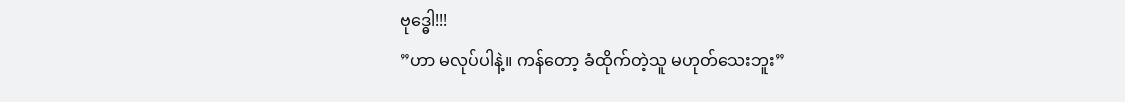ဗုဒ္ဓေါ!!!
”ဟာ မလုပ်ပါနဲ့။ ကန်တော့ ခံထိုက်တဲ့သူ မဟုတ်သေးဘူး”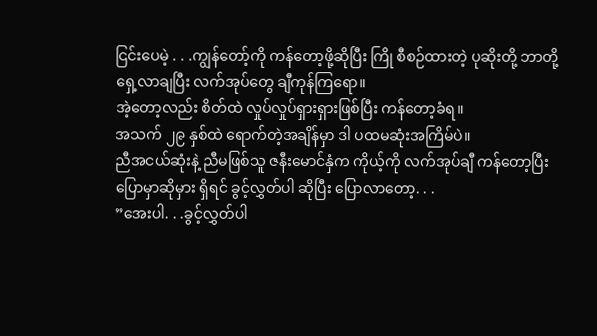ငြင်းပေမဲ့ . . .ကျွန်တော့်ကို ကန်တော့ဖို့ဆိုပြီး ကြို စီစဉ်ထားတဲ့ ပုဆိုးတို့ ဘာတို့ ရှေ့လာချပြီး လက်အုပ်တွေ ချီကုန်ကြရော။
အဲ့တော့လည်း စိတ်ထဲ လှုပ်လှုပ်ရှားရှားဖြစ်ပြီး ကန်တော့ခံရ။
အသက် ၂၉ နှစ်ထဲ ရောက်တဲ့အချိန်မှာ ဒါ ပထမဆုံးအကြိမ်ပဲ။
ညီအငယ်ဆုံးနဲ့ ညီမဖြစ်သူ ဇနီးမောင်နှံက ကိုယ့်ကို လက်အုပ်ချီ ကန်တော့ပြီး ပြောမှာဆိုမှား ရှိရင် ခွင့်လွှတ်ပါ ဆိုပြီး ပြောလာတော့. . .
”အေးပါ. . .ခွင့်လွှတ်ပါ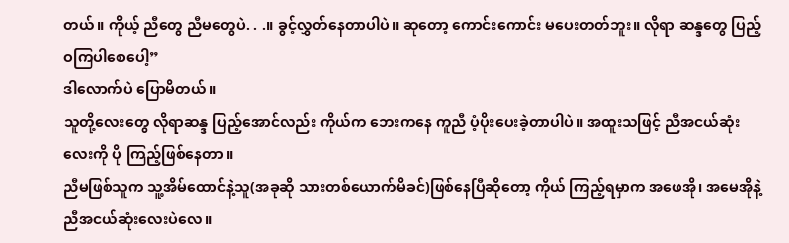တယ်။ ကိုယ့် ညီတွေ ညီမတွေပဲ. . .။ ခွင့်လွှတ်နေတာပါပဲ။ ဆုတော့ ကောင်းကောင်း မပေးတတ်ဘူး။ လိုရာ ဆန္ဒတွေ ပြည့်ဝကြပါစေပေါ့”
ဒါလောက်ပဲ ပြောမိတယ်။
သူတို့လေးတွေ လိုရာဆန္ဒ ပြည့်အောင်လည်း ကိုယ်က ဘေးကနေ ကူညီ ပံ့ပိုးပေးခဲ့တာပါပဲ။ အထူးသဖြင့် ညီအငယ်ဆုံးလေးကို ပို ကြည့်ဖြစ်နေတာ။
ညီမဖြစ်သူက သူ့အိမ်ထောင်နဲ့သူ(အခုဆို သားတစ်ယောက်မိခင်)ဖြစ်နေပြီဆိုတော့ ကိုယ် ကြည့်ရမှာက အဖေအို၊ အမေအိုနဲ့ ညီအငယ်ဆုံးလေးပဲလေ။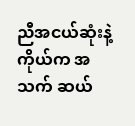ညီအငယ်ဆုံးနဲ့ ကိုယ်က အသက် ဆယ်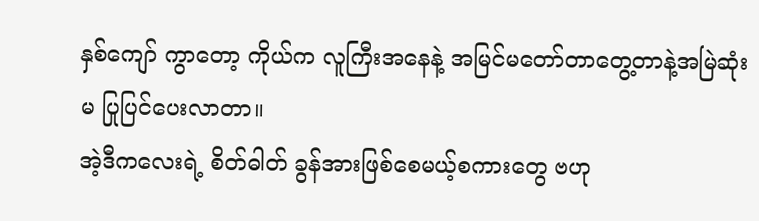နှစ်ကျော် ကွာတော့ ကိုယ်က လူကြီးအနေနဲ့ အမြင်မတော်တာတွေ့တာနဲ့အမြဲဆုံးမ ပြုပြင်ပေးလာတာ။
အဲ့ဒီကလေးရဲ့ စိတ်ဓါတ် ခွန်အားဖြစ်စေမယ့်စကားတွေ ဗဟု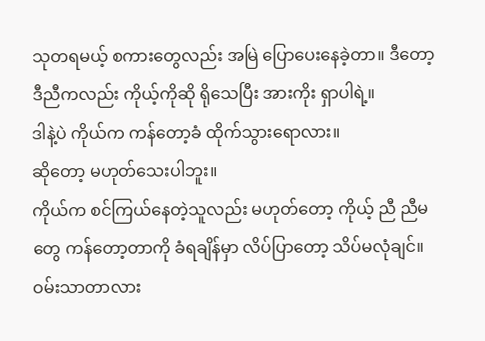သုတရမယ့် စကားတွေလည်း အမြဲ ပြောပေးနေခဲ့တာ။ ဒီတော့ ဒီညီကလည်း ကိုယ့်ကိုဆို ရိုသေပြီး အားကိုး ရှာပါရဲ့။
ဒါနဲ့ပဲ ကိုယ်က ကန်တော့ခံ ထိုက်သွားရောလား။
ဆိုတော့ မဟုတ်သေးပါဘူး။
ကိုယ်က စင်ကြယ်နေတဲ့သူလည်း မဟုတ်တော့ ကိုယ့် ညီ ညီမတွေ ကန်တော့တာကို ခံရချိန်မှာ လိပ်ပြာတော့ သိပ်မလုံချင်။
ဝမ်းသာတာလား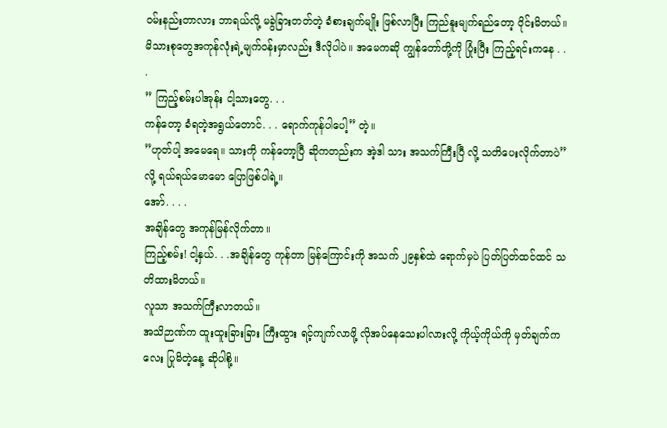ဝမ်းနည်းတာလား ဘာရယ်လို့ မခွဲခြားတတ်တဲ့ ခံစားချက်မျိုး ဖြစ်လာပြီး ကြည်နူးမျက်ရည်တော့ ဝိုင်းမိတယ်။
မိသားစုတွေအကုန်လုံးရဲ့မျက်ဝန်းမှာလည်း ဒီလိုပါပဲ။ အမေကဆို ကျွန်တော်တို့ကို ပြုံးပြီး ကြည့်ရင်းကနေ . . .
” ကြည့်စမ်းပါအုန်း ငါ့သားတွေ. . .
ကန်တော့ ခံရတဲ့အရွယ်တောင်. . . ရောက်ကုန်ပါပေါ့” တဲ့။
”ဟုတ်ပါ့ အမေရေ။ သားကို ကန်တော့ပြီ ဆိုကတည်းက အဲ့ဒါ သား အသက်ကြီးပြီ လို့ သတိပေးလိုက်တာပဲ” လို့ ရယ်ရယ်မောမော ပြောဖြစ်ပါရဲ့။
အော်. . . .
အချိန်တွေ အကုန်မြန်လိုက်တာ။
ကြည့်စမ်း! ငါ့နှယ်. . .အချိန်တွေ ကုန်တာ မြန်ကြောင်းကို အသက် ၂၉နှစ်ထဲ ရောက်မှပဲ ပြတ်ပြတ်ထင်ထင် သတိထားမိတယ်။
လူသာ အသက်ကြီးလာတယ်။
အသိဉာဏ်က ထူးထူးခြားခြား ကြီးထွား ရင့်ကျက်လာဖို့ လိုအပ်နေသေးပါလားလို့ ကိုယ့်ကိုယ်ကို မှတ်ချက်ကလေး ပြုမိတဲ့နေ့ ဆိုပါစို့။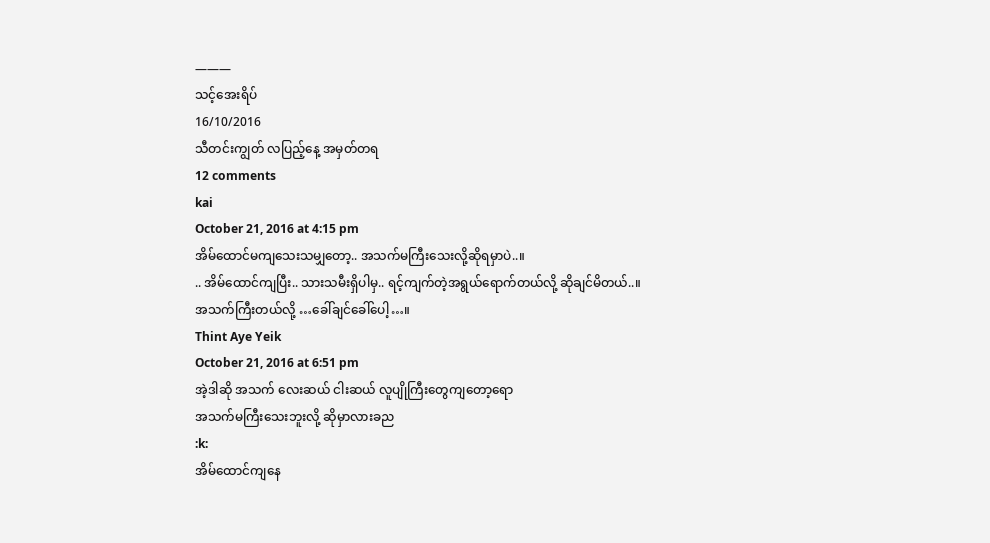———
သင့်အေးရိပ်
16/10/2016
သီတင်းကျွတ် လပြည့်နေ့ အမှတ်တရ
12 comments
kai
October 21, 2016 at 4:15 pm
အိမ်ထောင်မကျသေးသမျှတော့.. အသက်မကြီးသေးလို့ဆိုရမှာပဲ..။
.. အိမ်ထောင်ကျပြီး.. သားသမီးရှိပါမှ.. ရင့်ကျက်တဲ့အရွယ်ရောက်တယ်လို့ ဆိုချင်မိတယ်..။
အသက်ကြီးတယ်လို့ …ခေါ်ချင်ခေါ်ပေါ့…။
Thint Aye Yeik
October 21, 2016 at 6:51 pm
အဲ့ဒါဆို အသက် လေးဆယ် ငါးဆယ် လူပျိုကြီးတွေကျတော့ရော
အသက်မကြီးသေးဘူးလို့ ဆိုမှာလားခည
:k:
အိမ်ထောင်ကျနေ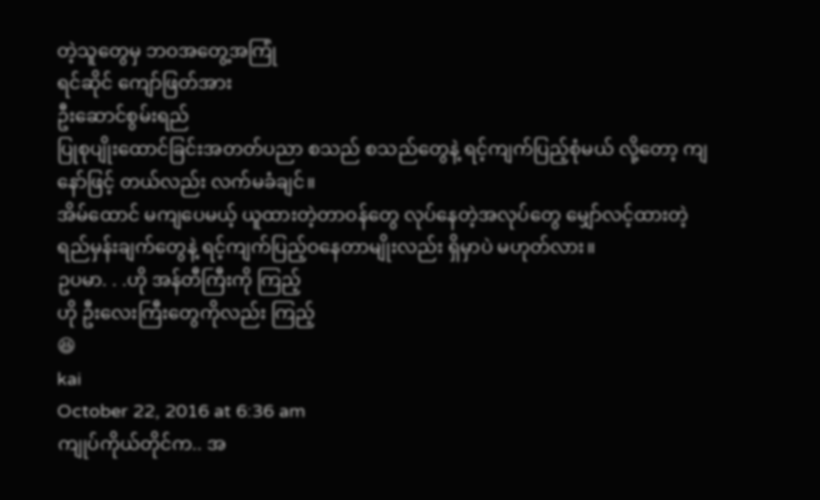တဲ့သူတွေမှ ဘဝအတွေ့အကြုံ
ရင်ဆိုင် ကျော်ဖြတ်အား
ဦးဆောင်စွမ်းရည်
ပြုစုပျိုးထောင်ခြင်းအတတ်ပညာ စသည် စသည်တွေနဲ့ ရင့်ကျက်ပြည့်စုံမယ် လို့တော့ ကျနော်ဖြင့် တယ်လည်း လက်မခံချင်။
အိမ်ထောင် မကျပေမယ့် ယူထားတဲ့တာဝန်တွေ လုပ်နေတဲ့အလုပ်တွေ မျှော်လင့်ထားတဲ့ ရည်မှန်းချက်တွေနဲ့ ရင့်ကျက်ပြည့်ဝနေတာမျိုးလည်း ရှိမှာပဲ မဟုတ်လား။
ဥပမာ. . .ဟို အန်တီကြီးကို ကြည့်
ဟို ဦးလေးကြီးတွေကိုလည်း ကြည့်
😆
kai
October 22, 2016 at 6:36 am
ကျုပ်ကိုယ်တိုင်က.. အ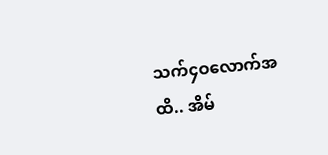သက်၄ဝလောက်အထိ.. အိမ်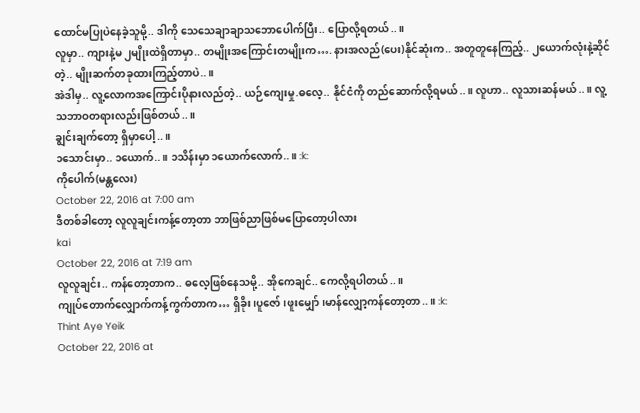ထောင်မပြုပဲနေခဲ့သူမို့.. ဒါကို သေသေချာချာသဘောပေါက်ပြီး.. ပြောလို့ရတယ်..။
လူမှာ.. ကျားနဲ့မ ၂မျိုးထဲရှိတာမှာ.. တမျိုးအကြောင်းတမျိုးက…. နားအလည်(ပေး)နိုင်ဆုံးက.. အတူတူနေကြည့်.. ၂ယောက်လုံးနဲ့ဆိုင်တဲ့.. မျိုးဆက်တခုထားကြည့်တာပဲ..။
အဲဒါမှ.. လူ့လောကအကြောင်းပိုနားလည်တဲ့.. ယဉ်ကျေးမှု.ဓလေ့.. နိုင်ငံကို တည်ဆောက်လို့ရမယ်..။ လူဟာ.. လူသားဆန်မယ်..။ လူ့သဘာဝတရားလည်းဖြစ်တယ်..။
ချွင်းချက်တော့ ရှိမှာပေါ့..။
၁သောင်းမှာ.. ၁ယောက်..။ ၁သိန်းမှာ ၁ယောက်လောက်..။ :k:
ကိုပေါက်(မန္တလေး)
October 22, 2016 at 7:00 am
ဒီတစ်ခါတော့ လူလူချင်းကန့်တော့တာ ဘာဖြစ်ညာဖြစ်မပြောတော့ပါလား
kai
October 22, 2016 at 7:19 am
လူလူချင်း.. ကန်တော့တာက.. ဓလေ့ဖြစ်နေသမို့.. အိုကေချင်.. ကေလို့ရပါတယ်..။
ကျုပ်တောက်လျှောက်ကန့်ကွက်တာက… ရှိခိုး၊ပူဇော်၊ဖူးမျှော်၊မာန်လျှော့ကန်တော့တာ..။ :k:
Thint Aye Yeik
October 22, 2016 at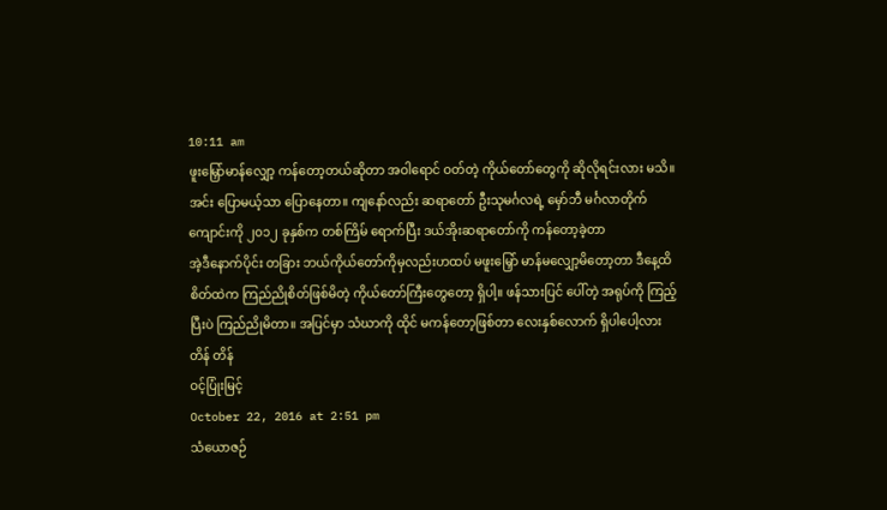10:11 am
ဖူးမြှော်မာန်လျှော့ ကန်တော့တယ်ဆိုတာ အဝါရောင် ဝတ်တဲ့ ကိုယ်တော်တွေကို ဆိုလိုရင်းလား မသိ။
အင်း ပြောမယ့်သာ ပြောနေတာ။ ကျနော်လည်း ဆရာတော် ဦးသုမင်္ဂလရဲ့ မှော်ဘီ မင်္ဂလာတိုက်ကျောင်းကို ၂၀၁၂ ခုနှစ်က တစ်ကြိမ် ရောက်ပြီး ဒယ်အိုးဆရာတော်ကို ကန်တော့ခဲ့တာ
အဲ့ဒီနောက်ပိုင်း တခြား ဘယ်ကိုယ်တော်ကိုမှလည်းဟထပ် မဖူးမြှော် မာန်မလျှော့မိတော့တာ ဒီနေ့ထိ
စိတ်ထဲက ကြည်ညိုစိတ်ဖြစ်မိတဲ့ ကိုယ်တော်ကြီးတွေတော့ ရှိပါ့။ ဖန်သားပြင် ပေါ်တဲ့ အရုပ်ကို ကြည့်ပြီးပဲ ကြည်ညိုမိတာ။ အပြင်မှာ သံဃာကို ထိုင် မကန်တော့ဖြစ်တာ လေးနှစ်လောက် ရှိပါပေါ့လား
တိန် တိန်
ဝင့်ပြုံးမြင့်
October 22, 2016 at 2:51 pm
သံယောဇဉ်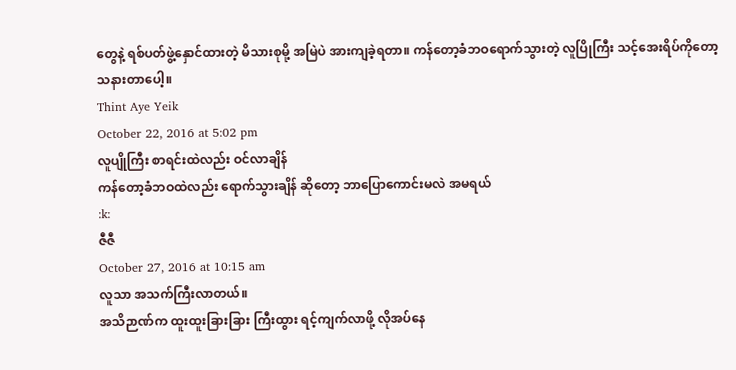တွေနဲ့ ရစ်ပတ်ဖွဲ့နှောင်ထားတဲ့ မိသားစုမို့ အမြဲပဲ အားကျခဲ့ရတာ။ ကန်တော့ခံဘဝရောက်သွားတဲ့ လူပြိုကြီး သင့်အေးရိပ်ကိုတော့ သနားတာပေါ့။
Thint Aye Yeik
October 22, 2016 at 5:02 pm
လူပျိုကြီး စာရင်းထဲလည်း ဝင်လာချိန်
ကန်တော့ခံဘဝထဲလည်း ရောက်သွားချိန် ဆိုတော့ ဘာပြောကောင်းမလဲ အမရယ်
:k:
ဇီဇီ
October 27, 2016 at 10:15 am
လူသာ အသက်ကြီးလာတယ်။
အသိဉာဏ်က ထူးထူးခြားခြား ကြီးထွား ရင့်ကျက်လာဖို့ လိုအပ်နေ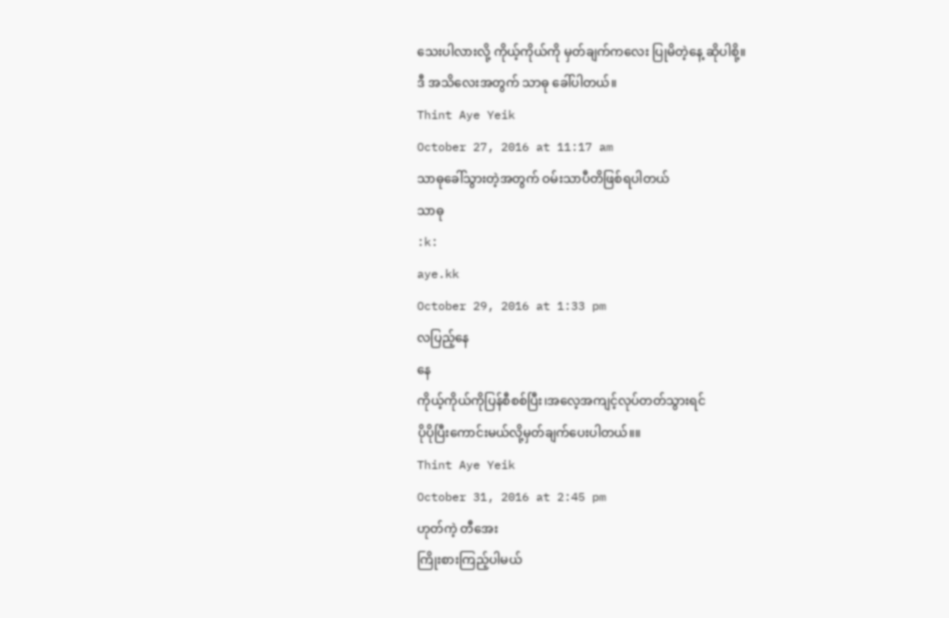သေးပါလားလို့ ကိုယ့်ကိုယ်ကို မှတ်ချက်ကလေး ပြုမိတဲ့နေ့ ဆိုပါစို့။
ဒီ အသိလေးအတွက် သာဓု ခေါ်ပါတယ်။
Thint Aye Yeik
October 27, 2016 at 11:17 am
သာဓုခေါ်သွားတဲ့အတွက် ဝမ်းသာပီတိဖြစ်ရပါတယ်
သာဓု
:k:
aye.kk
October 29, 2016 at 1:33 pm
လပြည့်နေ
နေ
ကိုယ့်ကိုယ်ကိုပြန်စီစစ်ပြီး၊အလေ့အကျင့်လုပ်တတ်သွားရင်
ပိုပိုပြီးကောင်းမယ်လို့မှတ်ချက်ပေးပါတယ်။။
Thint Aye Yeik
October 31, 2016 at 2:45 pm
ဟုတ်ကဲ့ တီအေး
ကြိုးစားကြည့်ပါမယ်